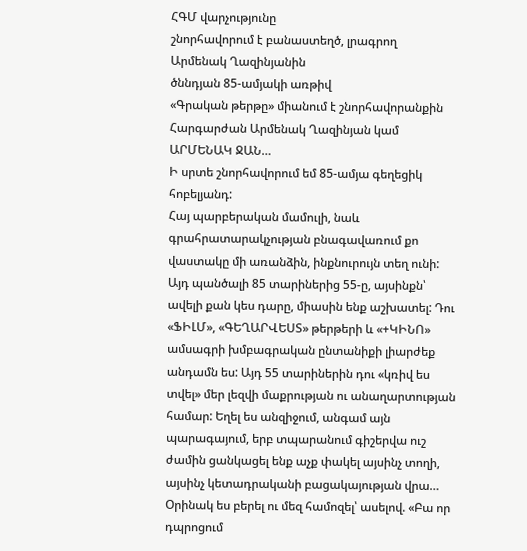ՀԳՄ վարչությունը
շնորհավորում է բանաստեղծ, լրագրող
Արմենակ Ղազինյանին
ծննդյան 85-ամյակի առթիվ
«Գրական թերթը» միանում է շնորհավորանքին
Հարգարժան Արմենակ Ղազինյան կամ ԱՐՄԵՆԱԿ ՋԱՆ…
Ի սրտե շնորհավորում եմ 85-ամյա գեղեցիկ հոբելյանդ:
Հայ պարբերական մամուլի, նաև գրահրատարակչության բնագավառում քո վաստակը մի առանձին, ինքնուրույն տեղ ունի: Այդ պանծալի 85 տարիներից 55-ը, այսինքն՝ ավելի քան կես դարը, միասին ենք աշխատել: Դու «ՖԻԼՄ», «ԳԵՂԱՐՎԵՍՏ» թերթերի և «+ԿԻՆՈ» ամսագրի խմբագրական ընտանիքի լիարժեք անդամն ես: Այդ 55 տարիներին դու «կռիվ ես տվել» մեր լեզվի մաքրության ու անաղարտության համար: Եղել ես անզիջում, անգամ այն պարագայում, երբ տպարանում գիշերվա ուշ ժամին ցանկացել ենք աչք փակել այսինչ տողի, այսինչ կետադրականի բացակայության վրա… Օրինակ ես բերել ու մեզ համոզել՝ ասելով. «Բա որ դպրոցում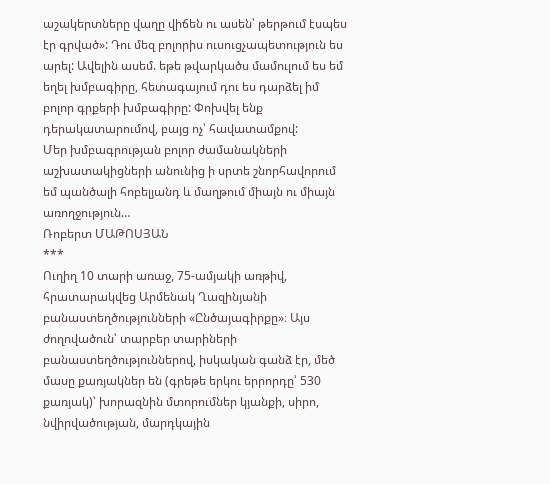աշակերտները վաղը վիճեն ու ասեն՝ թերթում էսպես էր գրված»: Դու մեզ բոլորիս ուսուցչապետություն ես արել: Ավելին ասեմ. եթե թվարկածս մամուլում ես եմ եղել խմբագիրը, հետագայում դու ես դարձել իմ բոլոր գրքերի խմբագիրը: Փոխվել ենք դերակատարումով, բայց ոչ՝ հավատամքով:
Մեր խմբագրության բոլոր ժամանակների աշխատակիցների անունից ի սրտե շնորհավորում եմ պանծալի հոբելյանդ և մաղթում միայն ու միայն առողջություն…
Ռոբերտ ՄԱԹՈՍՅԱՆ
***
Ուղիղ 10 տարի առաջ, 75-ամյակի առթիվ, հրատարակվեց Արմենակ Ղազինյանի բանաստեղծությունների «Ընծայագիրքը»։ Այս ժողովածուն՝ տարբեր տարիների բանաստեղծություններով, իսկական գանձ էր, մեծ մասը քառյակներ են (գրեթե երկու երրորդը՝ 530 քառյակ)՝ խորազնին մտորումներ կյանքի, սիրո, նվիրվածության, մարդկային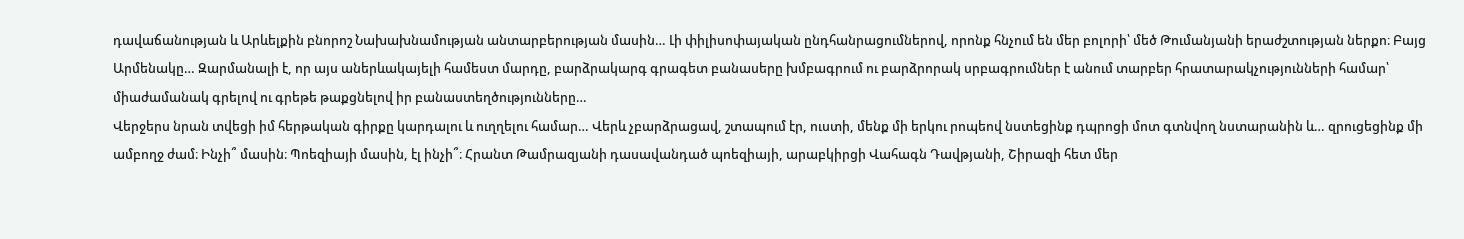դավաճանության և Արևելքին բնորոշ Նախախնամության անտարբերության մասին… Լի փիլիսոփայական ընդհանրացումներով, որոնք հնչում են մեր բոլորի՝ մեծ Թումանյանի երաժշտության ներքո։ Բայց Արմենակը… Զարմանալի է, որ այս աներևակայելի համեստ մարդը, բարձրակարգ գրագետ բանասերը խմբագրում ու բարձրորակ սրբագրումներ է անում տարբեր հրատարակչությունների համար՝ միաժամանակ գրելով ու գրեթե թաքցնելով իր բանաստեղծությունները…
Վերջերս նրան տվեցի իմ հերթական գիրքը կարդալու և ուղղելու համար… Վերև չբարձրացավ, շտապում էր, ուստի, մենք մի երկու րոպեով նստեցինք դպրոցի մոտ գտնվող նստարանին և… զրուցեցինք մի ամբողջ ժամ։ Ինչի՞ մասին։ Պոեզիայի մասին, էլ ինչի՞։ Հրանտ Թամրազյանի դասավանդած պոեզիայի, արաբկիրցի Վահագն Դավթյանի, Շիրազի հետ մեր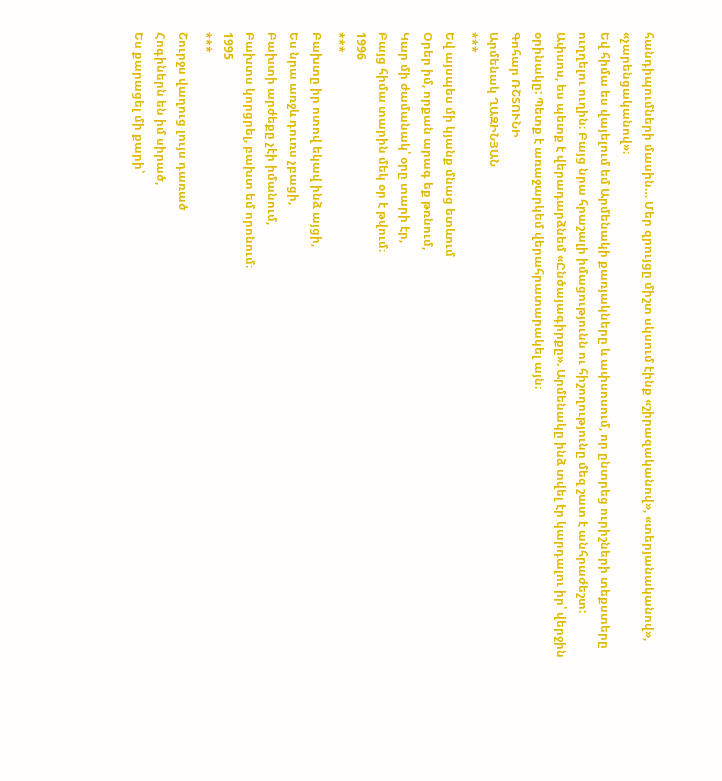հանդիպումների մասին… Մեր զրույցը միշտ սկսում էինք «շիրազականով», «տերյանականով», «չարենցականով»։
Եվ հիմա ես վայելում եմ Արմենակի քառյակները և ափսոսում, որ ընտրեց ուրիշների տեքստերը ուղղելու ուղին։ Բայց նրա հրաշալի իմացությունն ու հիշողությունը մեզ շատ է անհրաժեշտ:
Ափսոս, ես պետք է վերադարձնեմ «Ընծայագիրքը». Արմենակը ինձ տվել էր կարդալու իր՝ վերջին օրինակը: Պետք է առաջարկեմ վերահրատարակել այն։
Գոհար ՌՇՏՈՒՆԻ
Արմենակ ՂԱԶԻՆՅԱՆ
***
Եվ այսպես մի կյանք մնաց ետևում
Օրեր իմ, որքան արագ եք թռնում,
Կար մի ժամանակ՝ օրը տարի էր,
Բայց հիմա տարին մեկ օր է թվում։
1996
***
Բախտը իր ոտով եկավ ինձ այցի,
Ես նրա առջև դուռս չբացի,
Բախտի արժեքը չէի իմանում,
Բախտս կորցրել, բախտ եմ որոնում։
1995
***
Շուրջս վաղուց լույս դառած
Հոգիներն են իմ սիրած,
Ես քարացել մի քարի՝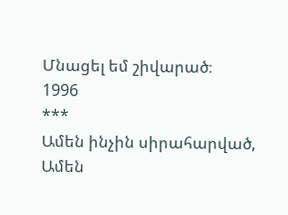Մնացել եմ շիվարած։
1996
***
Ամեն ինչին սիրահարված,
Ամեն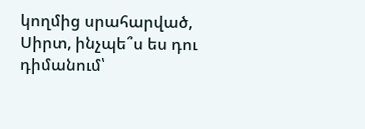կողմից սրահարված,
Սիրտ, ինչպե՞ս ես դու դիմանում՝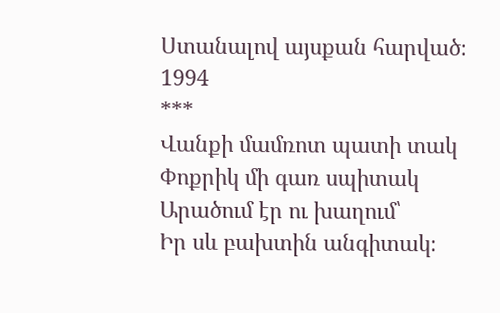Ստանալով այսքան հարված։
1994
***
Վանքի մամռոտ պատի տակ
Փոքրիկ մի գառ սպիտակ
Արածում էր ու խաղում՝
Իր սև բախտին անգիտակ։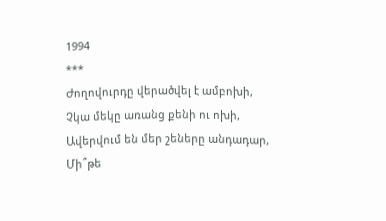1994
***
Ժողովուրդը վերածվել է ամբոխի,
Չկա մեկը առանց քենի ու ոխի,
Ավերվում են մեր շեները անդադար,
Մի՞թե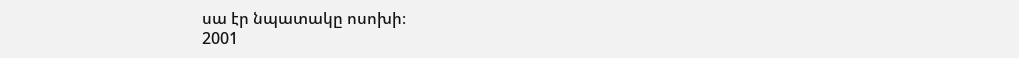սա էր նպատակը ոսոխի։
2001